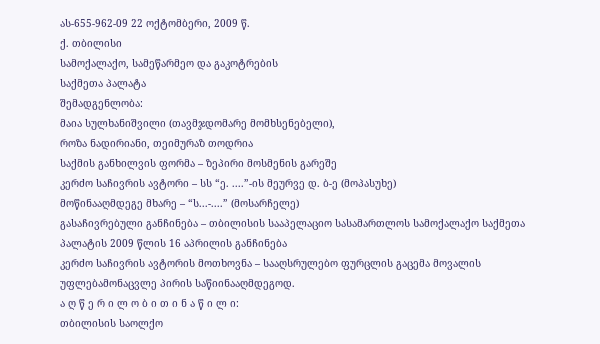ას-655-962-09 22 ოქტომბერი, 2009 წ.
ქ. თბილისი
სამოქალაქო, სამეწარმეო და გაკოტრების
საქმეთა პალატა
შემადგენლობა:
მაია სულხანიშვილი (თავმჯდომარე მომხსენებელი),
როზა ნადირიანი, თეიმურაზ თოდრია
საქმის განხილვის ფორმა – ზეპირი მოსმენის გარეშე
კერძო საჩივრის ავტორი – სს “ე. ....”-ის მეურვე დ. ბ-ე (მოპასუხე)
მოწინააღმდეგე მხარე – “ს...-....” (მოსარჩელე)
გასაჩივრებული განჩინება – თბილისის სააპელაციო სასამართლოს სამოქალაქო საქმეთა პალატის 2009 წლის 16 აპრილის განჩინება
კერძო საჩივრის ავტორის მოთხოვნა – სააღსრულებო ფურცლის გაცემა მოვალის უფლებამონაცვლე პირის საწიინააღმდეგოდ.
ა ღ წ ე რ ი ლ ო ბ ი თ ი ნ ა წ ი ლ ი:
თბილისის საოლქო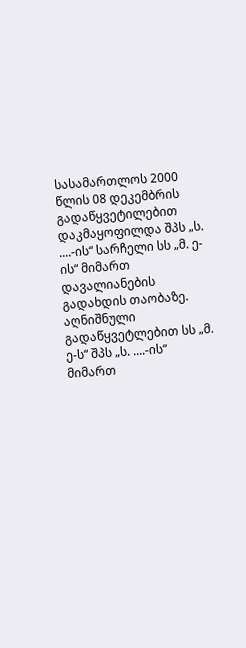სასამართლოს 2000 წლის 08 დეკემბრის გადაწყვეტილებით დაკმაყოფილდა შპს „ს. ....-ის“ სარჩელი სს „მ. ე-ის“ მიმართ დავალიანების გადახდის თაობაზე. აღნიშნული გადაწყვეტლებით სს „მ. ე-ს“ შპს „ს. ....-ის“ მიმართ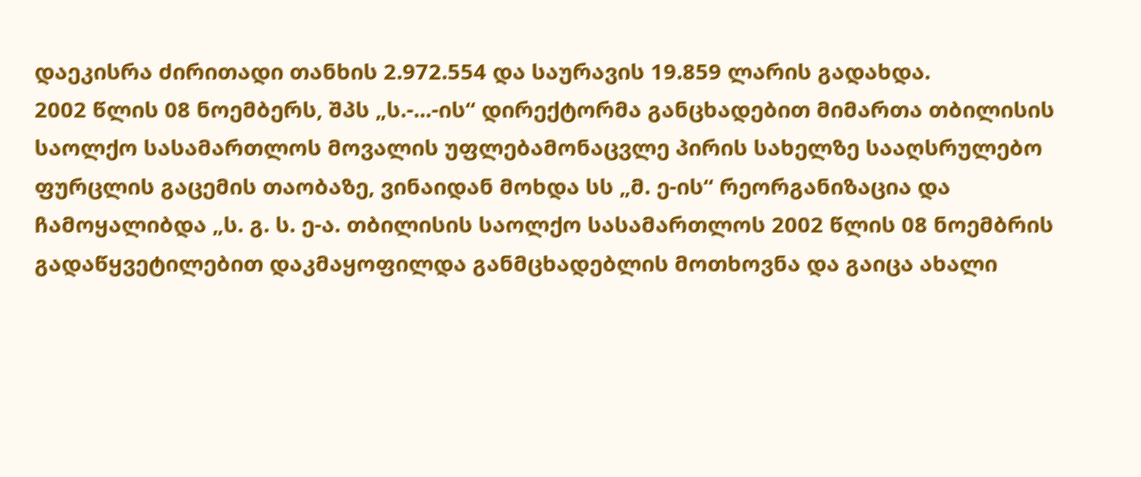დაეკისრა ძირითადი თანხის 2.972.554 და საურავის 19.859 ლარის გადახდა.
2002 წლის 08 ნოემბერს, შპს „ს.-...-ის“ დირექტორმა განცხადებით მიმართა თბილისის საოლქო სასამართლოს მოვალის უფლებამონაცვლე პირის სახელზე სააღსრულებო ფურცლის გაცემის თაობაზე, ვინაიდან მოხდა სს „მ. ე-ის“ რეორგანიზაცია და ჩამოყალიბდა „ს. გ. ს. ე-ა. თბილისის საოლქო სასამართლოს 2002 წლის 08 ნოემბრის გადაწყვეტილებით დაკმაყოფილდა განმცხადებლის მოთხოვნა და გაიცა ახალი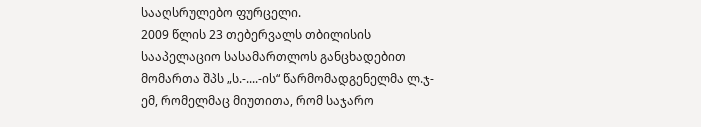სააღსრულებო ფურცელი.
2009 წლის 23 თებერვალს თბილისის სააპელაციო სასამართლოს განცხადებით მომართა შპს „ს.-....-ის“ წარმომადგენელმა ლ.ჯ-ემ, რომელმაც მიუთითა, რომ საჯარო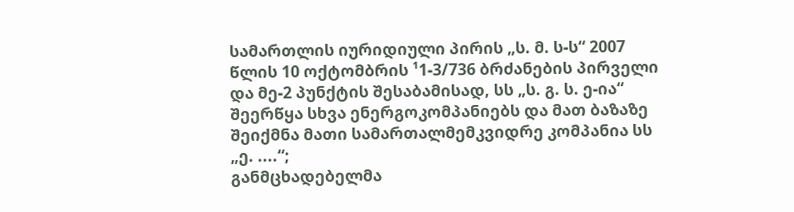სამართლის იურიდიული პირის „ს. მ. ს-ს“ 2007 წლის 10 ოქტომბრის ¹1-3/736 ბრძანების პირველი და მე-2 პუნქტის შესაბამისად, სს „ს. გ. ს. ე-ია“ შეერწყა სხვა ენერგოკომპანიებს და მათ ბაზაზე შეიქმნა მათი სამართალმემკვიდრე კომპანია სს „ე. ....“;
განმცხადებელმა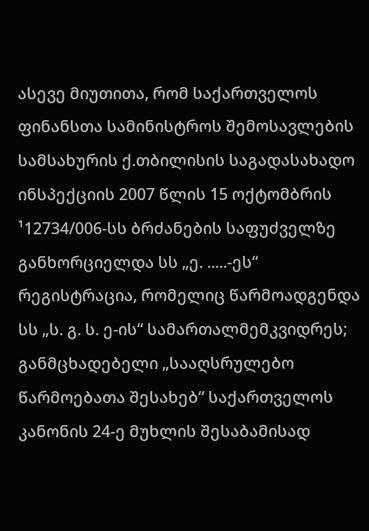ასევე მიუთითა, რომ საქართველოს ფინანსთა სამინისტროს შემოსავლების სამსახურის ქ.თბილისის საგადასახადო ინსპექციის 2007 წლის 15 ოქტომბრის ¹12734/006-სს ბრძანების საფუძველზე განხორციელდა სს „ე. .....-ეს“ რეგისტრაცია, რომელიც წარმოადგენდა სს „ს. გ. ს. ე-ის“ სამართალმემკვიდრეს;
განმცხადებელი „სააღსრულებო წარმოებათა შესახებ“ საქართველოს კანონის 24-ე მუხლის შესაბამისად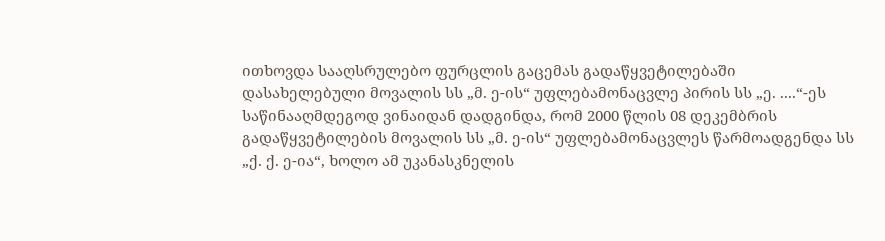ითხოვდა სააღსრულებო ფურცლის გაცემას გადაწყვეტილებაში დასახელებული მოვალის სს „მ. ე-ის“ უფლებამონაცვლე პირის სს „ე. ....“-ეს საწინააღმდეგოდ ვინაიდან დადგინდა, რომ 2000 წლის 08 დეკემბრის გადაწყვეტილების მოვალის სს „მ. ე-ის“ უფლებამონაცვლეს წარმოადგენდა სს „ქ. ქ. ე-ია“, ხოლო ამ უკანასკნელის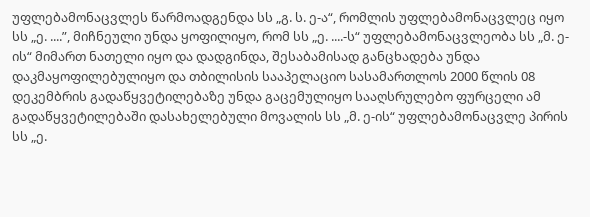უფლებამონაცვლეს წარმოადგენდა სს „გ. ს. ე-ა“, რომლის უფლებამონაცვლეც იყო სს „ე. ....”, მიჩნეული უნდა ყოფილიყო, რომ სს „ე. ....-ს“ უფლებამონაცვლეობა სს „მ. ე-ის“ მიმართ ნათელი იყო და დადგინდა, შესაბამისად განცხადება უნდა დაკმაყოფილებულიყო და თბილისის სააპელაციო სასამართლოს 2000 წლის 08 დეკემბრის გადაწყვეტილებაზე უნდა გაცემულიყო სააღსრულებო ფურცელი ამ გადაწყვეტილებაში დასახელებული მოვალის სს „მ. ე-ის“ უფლებამონაცვლე პირის სს „ე.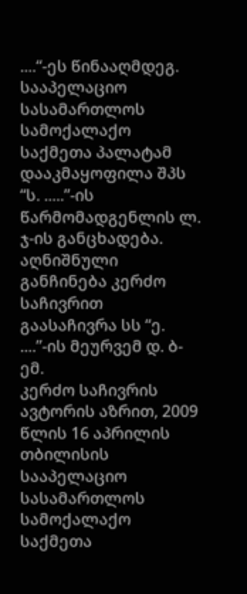....“-ეს წინააღმდეგ.
სააპელაციო სასამართლოს სამოქალაქო საქმეთა პალატამ დააკმაყოფილა შპს “ს. .....”-ის წარმომადგენლის ლ. ჯ-ის განცხადება.
აღნიშნული განჩინება კერძო საჩივრით გაასაჩივრა სს “ე. ....”-ის მეურვემ დ. ბ-ემ.
კერძო საჩივრის ავტორის აზრით, 2009 წლის 16 აპრილის თბილისის სააპელაციო სასამართლოს სამოქალაქო საქმეთა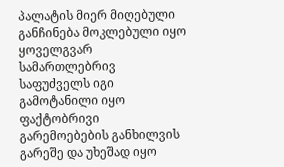პალატის მიერ მიღებული განჩინება მოკლებული იყო ყოველგვარ სამართლებრივ საფუძველს იგი გამოტანილი იყო ფაქტობრივი გარემოებების განხილვის გარეშე და უხეშად იყო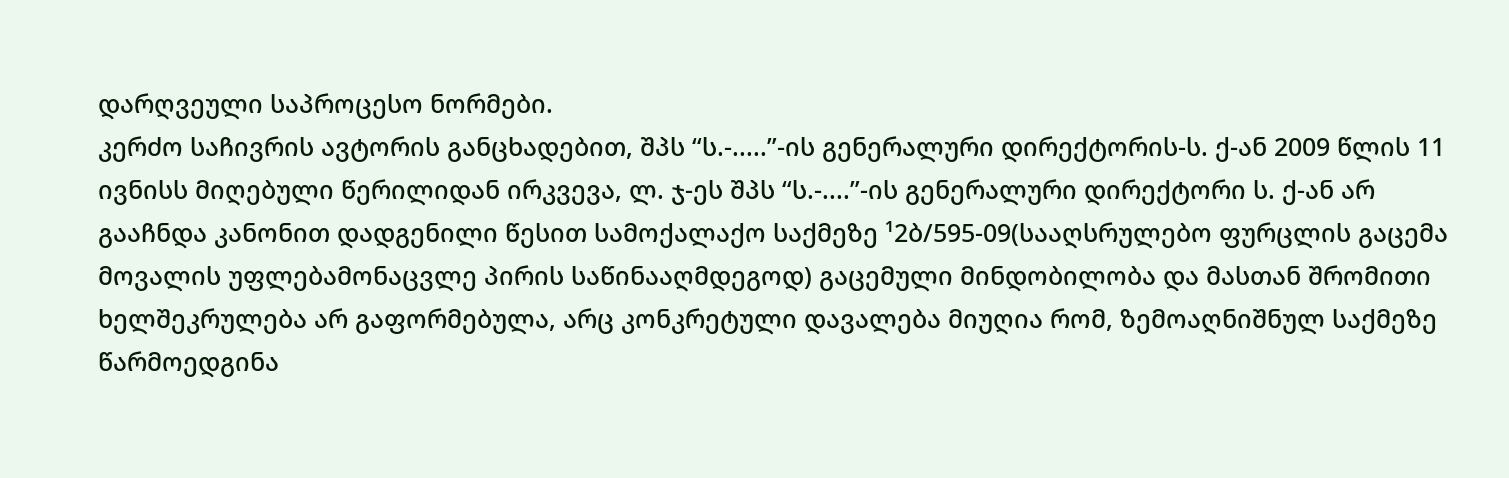დარღვეული საპროცესო ნორმები.
კერძო საჩივრის ავტორის განცხადებით, შპს “ს.-.....”-ის გენერალური დირექტორის-ს. ქ-ან 2009 წლის 11 ივნისს მიღებული წერილიდან ირკვევა, ლ. ჯ-ეს შპს “ს.-....”-ის გენერალური დირექტორი ს. ქ-ან არ გააჩნდა კანონით დადგენილი წესით სამოქალაქო საქმეზე ¹2ბ/595-09(სააღსრულებო ფურცლის გაცემა მოვალის უფლებამონაცვლე პირის საწინააღმდეგოდ) გაცემული მინდობილობა და მასთან შრომითი ხელშეკრულება არ გაფორმებულა, არც კონკრეტული დავალება მიუღია რომ, ზემოაღნიშნულ საქმეზე წარმოედგინა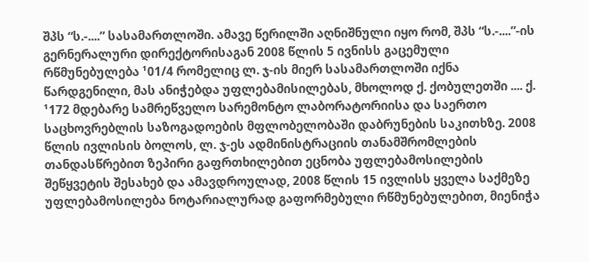შპს “ს.-....” სასამართლოში. ამავე წერილში აღნიშნული იყო რომ, შპს “ს.-....”-ის გერნერალური დირექტორისაგან 2008 წლის 5 ივნისს გაცემული რწმუნებულება ¹01/4 რომელიც ლ. ჯ-ის მიერ სასამართლოში იქნა წარდგენილი, მას ანიჭებდა უფლებამისილებას, მხოლოდ ქ. ქობულეთში .... ქ. ¹172 მდებარე სამრეწველო სარემონტო ლაბორატორიისა და საერთო საცხოვრებლის საზოგადოების მფლობელობაში დაბრუნების საკითხზე. 2008 წლის ივლისის ბოლოს, ლ. ჯ-ეს ადმინისტრაციის თანამშრომლების თანდასწრებით ზეპირი გაფრთხილებით ეცნობა უფლებამოსილების შეწყვეტის შესახებ და ამავდროულად, 2008 წლის 15 ივლისს ყველა საქმეზე უფლებამოსილება ნოტარიალურად გაფორმებული რწმუნებულებით, მიენიჭა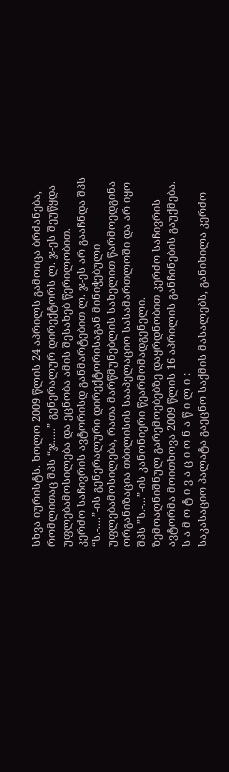სხვა იურისტს. ხოლო 2009 წლის 24 აპრილს გამოიცა ბრძანება, რომლითაც შპს “ჯ.....” გენერალურ დირექტორს ლ. ჯ-ეს შეუწყდა უფლებამოსილება და ეცნობა ამის შესახებ წერილობით.
კერძო საჩივრის ავტორისდ განმარტებით ლ. ჯ-ეს არ გააჩნდა შპს “ს.-....”-ის გენერალური დირექტორისაგან მინიჭებული უფლებამოსილება, რათა მარწმუნებლის სახელით წარმოედგინა ორგანიზაცია თბილისის სააპელაციო სასამართლოში და არ იყო შპს ”ს.-...”-ის კანონიერი წეარმომადგენელი.
ზემოაღნიშნულ გარემოებებზე დაყრდნობით კერძო საჩივრის ავტორმა მოითხოვა 2009 წლის 16 აპრილის განჩინების გაუქმება.
ს ა მ ო ტ ი ვ ა ც ი ო ნ ა წ ი ლ ი :
საკასაციო პალატა გაეცნო საქმის მასალებს, განიხილა კერძო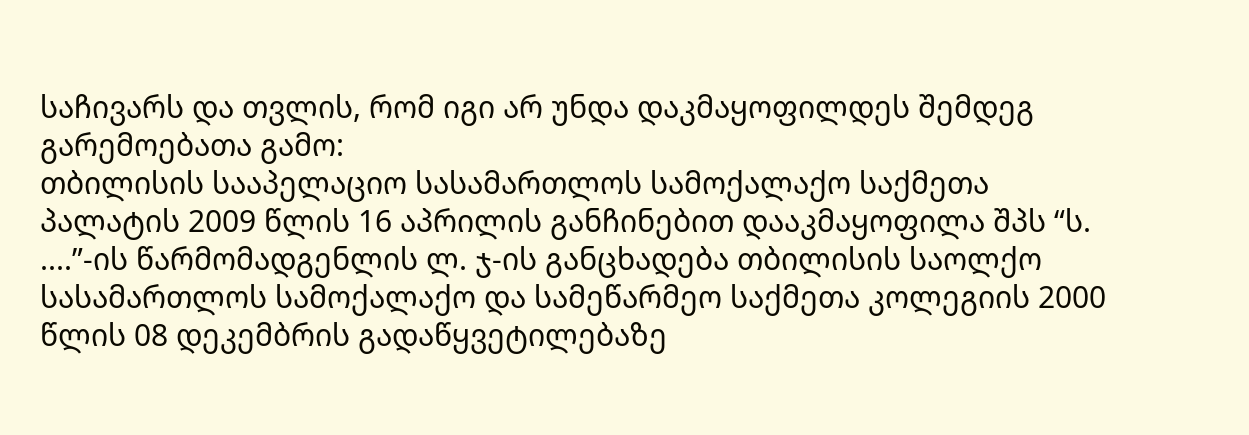საჩივარს და თვლის, რომ იგი არ უნდა დაკმაყოფილდეს შემდეგ გარემოებათა გამო:
თბილისის სააპელაციო სასამართლოს სამოქალაქო საქმეთა პალატის 2009 წლის 16 აპრილის განჩინებით დააკმაყოფილა შპს “ს. ....”-ის წარმომადგენლის ლ. ჯ-ის განცხადება თბილისის საოლქო სასამართლოს სამოქალაქო და სამეწარმეო საქმეთა კოლეგიის 2000 წლის 08 დეკემბრის გადაწყვეტილებაზე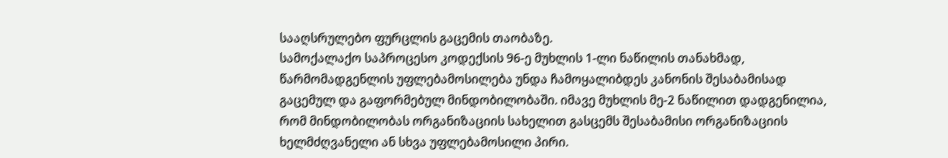სააღსრულებო ფურცლის გაცემის თაობაზე.
სამოქალაქო საპროცესო კოდექსის 96-ე მუხლის 1-ლი ნაწილის თანახმად, წარმომადგენლის უფლებამოსილება უნდა ჩამოყალიბდეს კანონის შესაბამისად გაცემულ და გაფორმებულ მინდობილობაში. იმავე მუხლის მე-2 ნაწილით დადგენილია, რომ მინდობილობას ორგანიზაციის სახელით გასცემს შესაბამისი ორგანიზაციის ხელმძღვანელი ან სხვა უფლებამოსილი პირი.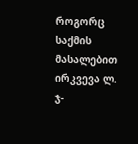როგორც საქმის მასალებით ირკვევა ლ. ჯ-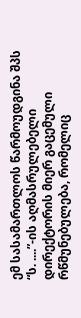ემ სასამართლოს წარმოუდგინა შპს “ს. ....”-ის აღმასრულებელი დირექტორის მიერ გაცემული რწმუნებულება, რომელიც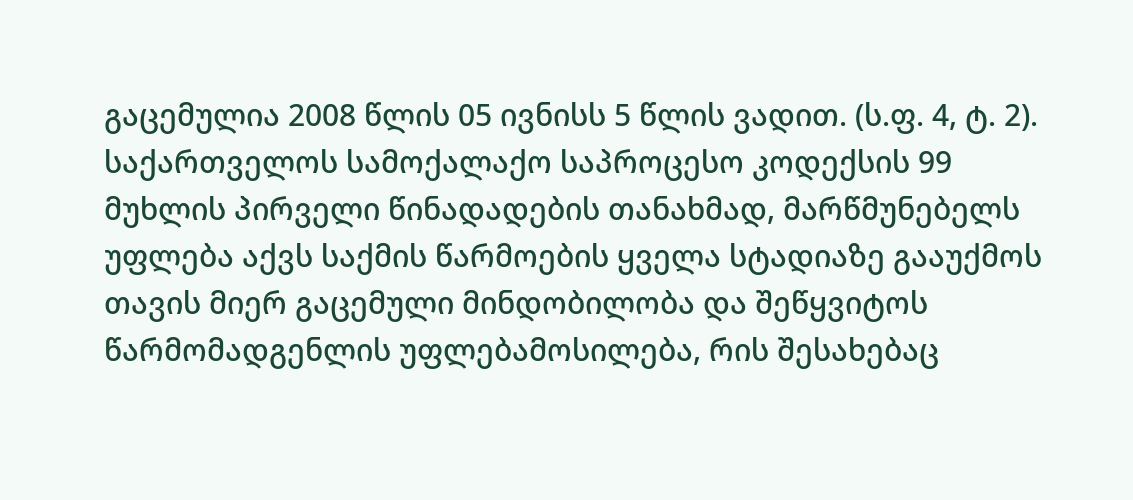გაცემულია 2008 წლის 05 ივნისს 5 წლის ვადით. (ს.ფ. 4, ტ. 2).
საქართველოს სამოქალაქო საპროცესო კოდექსის 99 მუხლის პირველი წინადადების თანახმად, მარწმუნებელს უფლება აქვს საქმის წარმოების ყველა სტადიაზე გააუქმოს თავის მიერ გაცემული მინდობილობა და შეწყვიტოს წარმომადგენლის უფლებამოსილება, რის შესახებაც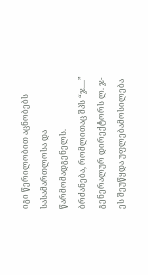იგი წერილობით აცნობებს სასამართლოსა და წარმომადგენელს.
ბრძანება, რომლითაც შპს “ჯ....” გენერალურ დირექტორს ლ. ჯ-ეს შეუწყდა უფლებამოსილება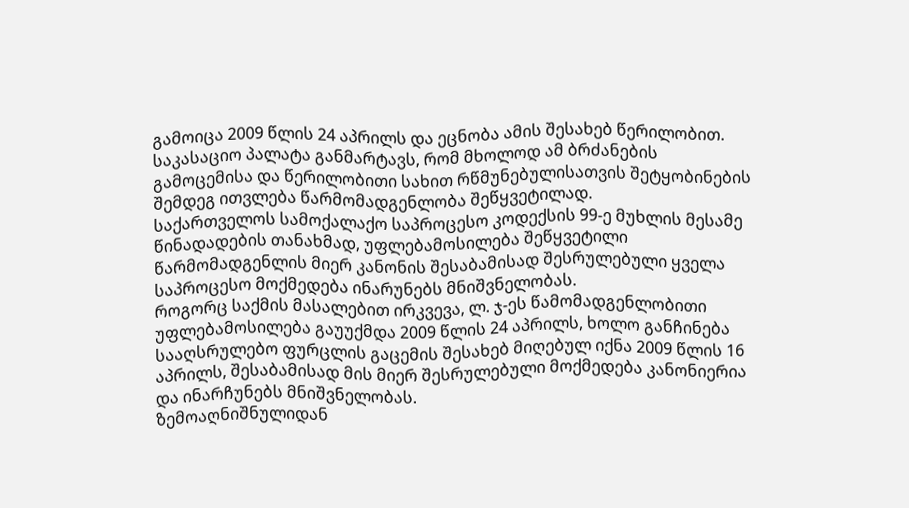გამოიცა 2009 წლის 24 აპრილს და ეცნობა ამის შესახებ წერილობით.
საკასაციო პალატა განმარტავს, რომ მხოლოდ ამ ბრძანების გამოცემისა და წერილობითი სახით რწმუნებულისათვის შეტყობინების შემდეგ ითვლება წარმომადგენლობა შეწყვეტილად.
საქართველოს სამოქალაქო საპროცესო კოდექსის 99-ე მუხლის მესამე წინადადების თანახმად, უფლებამოსილება შეწყვეტილი წარმომადგენლის მიერ კანონის შესაბამისად შესრულებული ყველა საპროცესო მოქმედება ინარუნებს მნიშვნელობას.
როგორც საქმის მასალებით ირკვევა, ლ. ჯ-ეს წამომადგენლობითი უფლებამოსილება გაუუქმდა 2009 წლის 24 აპრილს, ხოლო განჩინება სააღსრულებო ფურცლის გაცემის შესახებ მიღებულ იქნა 2009 წლის 16 აპრილს, შესაბამისად მის მიერ შესრულებული მოქმედება კანონიერია და ინარჩუნებს მნიშვნელობას.
ზემოაღნიშნულიდან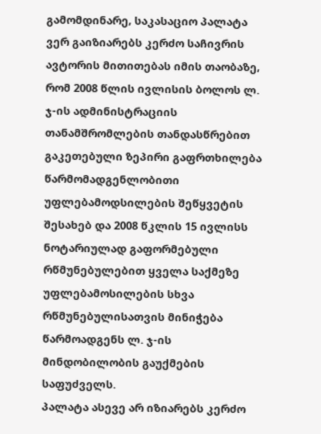გამომდინარე, საკასაციო პალატა ვერ გაიზიარებს კერძო საჩივრის ავტორის მითითებას იმის თაობაზე, რომ 2008 წლის ივლისის ბოლოს ლ. ჯ-ის ადმინისტრაციის თანამშრომლების თანდასწრებით გაკეთებული ზეპირი გაფრთხილება წარმომადგენლობითი უფლებამოდსილების შეწყვეტის შესახებ და 2008 წკლის 15 ივლისს ნოტარიულად გაფორმებული რწმუნებულებით ყველა საქმეზე უფლებამოსილების სხვა რწმუნებულისათვის მინიჭება წარმოადგენს ლ. ჯ-ის მინდობილობის გაუქმების საფუძველს.
პალატა ასევე არ იზიარებს კერძო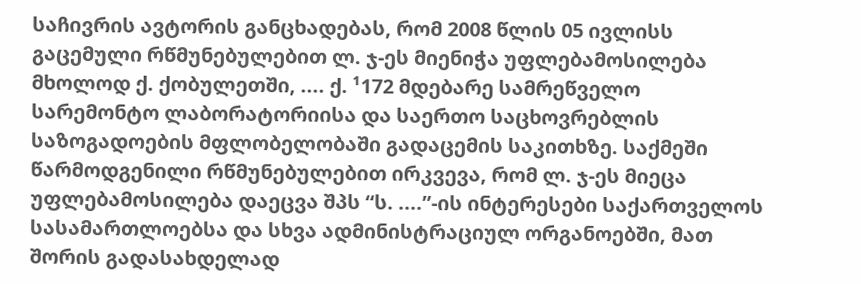საჩივრის ავტორის განცხადებას, რომ 2008 წლის 05 ივლისს გაცემული რწმუნებულებით ლ. ჯ-ეს მიენიჭა უფლებამოსილება მხოლოდ ქ. ქობულეთში, .... ქ. ¹172 მდებარე სამრეწველო სარემონტო ლაბორატორიისა და საერთო საცხოვრებლის საზოგადოების მფლობელობაში გადაცემის საკითხზე. საქმეში წარმოდგენილი რწმუნებულებით ირკვევა, რომ ლ. ჯ-ეს მიეცა უფლებამოსილება დაეცვა შპს “ს. ....”-ის ინტერესები საქართველოს სასამართლოებსა და სხვა ადმინისტრაციულ ორგანოებში, მათ შორის გადასახდელად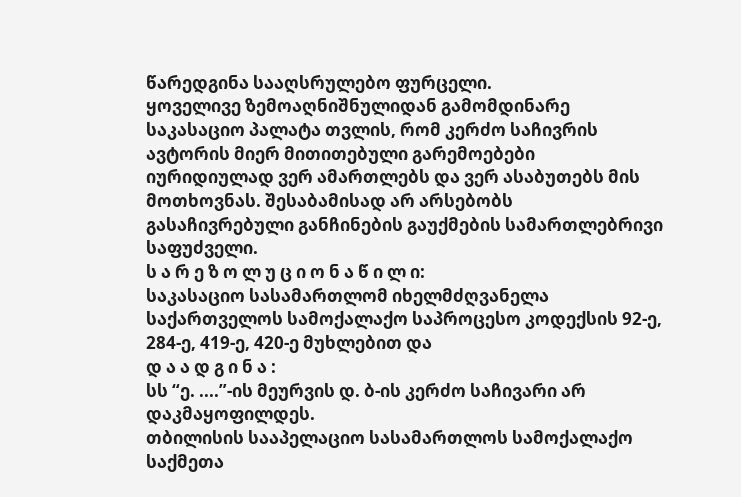წარედგინა სააღსრულებო ფურცელი.
ყოველივე ზემოაღნიშნულიდან გამომდინარე საკასაციო პალატა თვლის, რომ კერძო საჩივრის ავტორის მიერ მითითებული გარემოებები იურიდიულად ვერ ამართლებს და ვერ ასაბუთებს მის მოთხოვნას. შესაბამისად არ არსებობს გასაჩივრებული განჩინების გაუქმების სამართლებრივი საფუძველი.
ს ა რ ე ზ ო ლ უ ც ი ო ნ ა წ ი ლ ი:
საკასაციო სასამართლომ იხელმძღვანელა საქართველოს სამოქალაქო საპროცესო კოდექსის 92-ე, 284-ე, 419-ე, 420-ე მუხლებით და
დ ა ა დ გ ი ნ ა :
სს “ე. ....”-ის მეურვის დ. ბ-ის კერძო საჩივარი არ დაკმაყოფილდეს.
თბილისის სააპელაციო სასამართლოს სამოქალაქო საქმეთა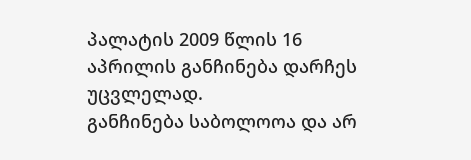პალატის 2009 წლის 16 აპრილის განჩინება დარჩეს უცვლელად.
განჩინება საბოლოოა და არ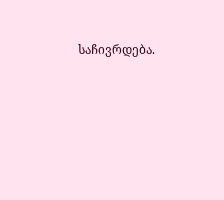საჩივრდება.